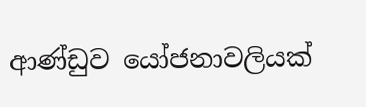ආණ්ඩුව යෝජනාවලියක්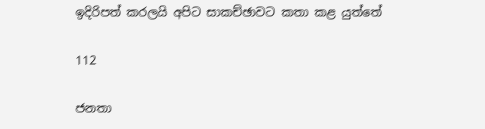ඉදිරිපත් කරලයි අපිට සාකච්ඡාවට කතා කළ යුත්තේ

112

ජනතා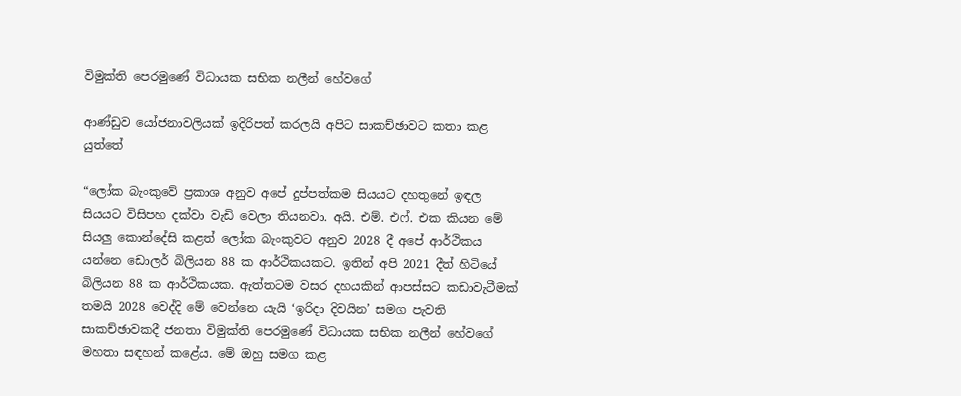විමුක්ති පෙරමුණේ විධායක සභික නලීන් හේවගේ

ආණ්ඩුව යෝජනාවලියක් ඉදිරිපත් කරලයි අපිට සාකච්ඡාවට කතා කළ යුත්තේ

“ලෝක බැංකුවේ ප්‍රකාශ අනුව අපේ දුප්පත්කම සියයට දහතුනේ ඉඳල සියයට විසිපහ දක්වා වැඩි වෙලා තියනවා. අයි. එම්. එෆ්. එක කියන මේ සියලු කොන්දේසි කළත් ලෝක බැංකුවට අනුව 2028 දී අපේ ආර්ථිකය යන්නෙ ඩොලර් බිලියන 88 ක ආර්ථිකයකට. ඉතින් අපි 2021 දීත් හිටියේ බිලියන 88 ක ආර්ථිකයක. ඇත්තටම වසර දහයකින් ආපස්සට කඩාවැටීමක් තමයි 2028 වෙද්දි මේ වෙන්නෙ යැයි ‘ඉරිදා දිවයින’ සමග පැවති සාකච්ඡාවකදී ජනතා විමුක්ති පෙරමුණේ විධායක සභික නලීන් හේවගේ මහතා සඳහන් කළේය. මේ ඔහු සමග කළ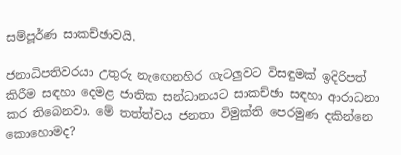සම්පූර්ණ සාකච්ඡාවයි.

ජනාධිපතිවරයා උතුරු නැඟෙනහිර ගැටලුවට විසඳුමක් ඉදිරිපත් කිරීම සඳහා දෙමළ ජාතික සන්ධානයට සාකච්ඡා සඳහා ආරාධනා කර තිබෙනවා. මේ තත්ත්වය ජනතා විමුක්ති පෙරමුණ දකින්නෙ කොහොමද?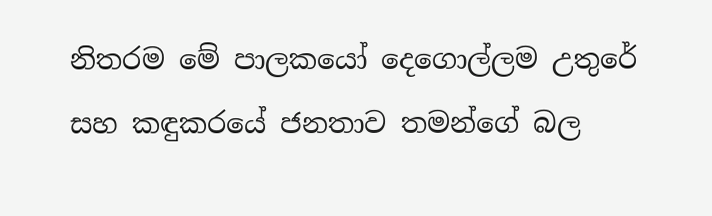නිතරම මේ පාලකයෝ දෙගොල්ලම උතුරේ සහ කඳුකරයේ ජනතාව තමන්ගේ බල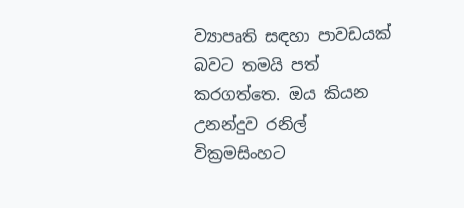ව්‍යාපෘති සඳහා පාවඩයක් බවට තමයි පත් කරගත්තෙ. ඔය කියන උනන්දුව රනිල් වික්‍රමසිංහට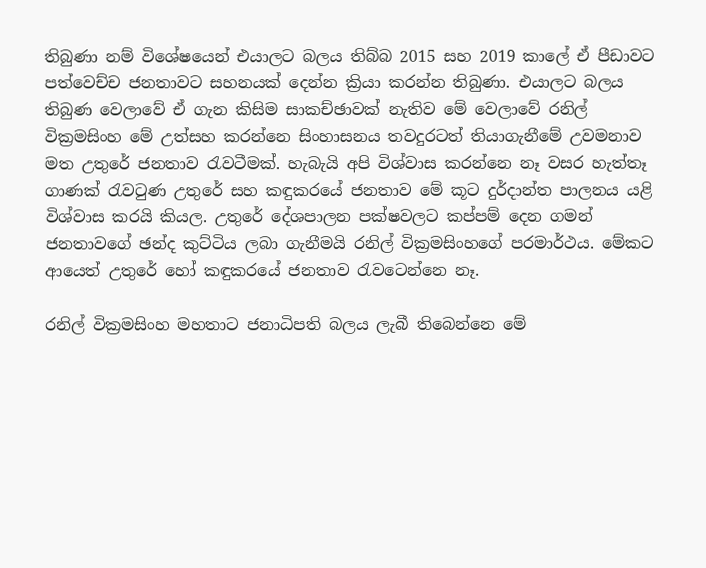තිබුණා නම් විශේෂයෙන් එයාලට බලය තිබ්බ 2015 සහ 2019 කාලේ ඒ පීඩාවට පත්වෙච්ච ජනතාවට සහනයක් දෙන්න ක්‍රියා කරන්න තිබුණා. එයාලට බලය තිබුණ වෙලාවේ ඒ ගැන කිසිම සාකච්ඡාවක් නැතිව මේ වෙලාවේ රනිල් වික්‍රමසිංහ මේ උත්සහ කරන්නෙ සිංහාසනය තවදුරටත් තියාගැනීමේ උවමනාව මත උතුරේ ජනතාව රැවටීමක්. හැබැයි අපි විශ්වාස කරන්නෙ නෑ වසර හැත්තෑ ගාණක් රැවටුණ උතුරේ සහ කඳුකරයේ ජනතාව මේ කූට දුර්දාන්ත පාලනය යළි විශ්වාස කරයි කියල. උතුරේ දේශපාලන පක්ෂවලට කප්පම් දෙන ගමන් ජනතාවගේ ඡන්ද කුට්ටිය ලබා ගැනීමයි රනිල් වික්‍රමසිංහගේ පරමාර්ථය. මේකට ආයෙත් උතුරේ හෝ කඳුකරයේ ජනතාව රැවටෙන්නෙ නෑ.

රනිල් වික්‍රමසිංහ මහතාට ජනාධිපති බලය ලැබී තිබෙන්නෙ මේ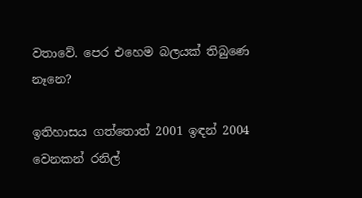වතාවේ. පෙර එහෙම බලයක් තිබුණෙ නෑනෙ?

ඉතිහාසය ගත්තොත් 2001 ඉඳන් 2004 වෙනකන් රනිල්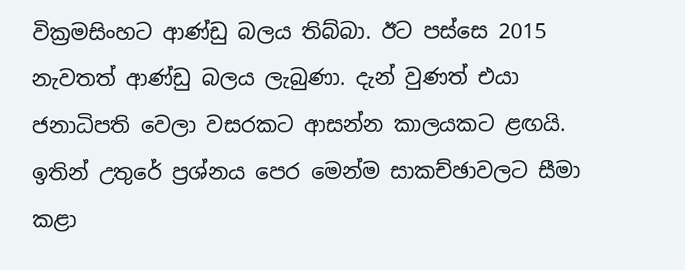වික්‍රමසිංහට ආණ්ඩු බලය තිබ්බා. ඊට පස්සෙ 2015 නැවතත් ආණ්ඩු බලය ලැබුණා. දැන් වුණත් එයා ජනාධිපති වෙලා වසරකට ආසන්න කාලයකට ළඟයි. ඉතින් උතුරේ ප්‍රශ්නය පෙර මෙන්ම සාකච්ඡාවලට සීමා කළා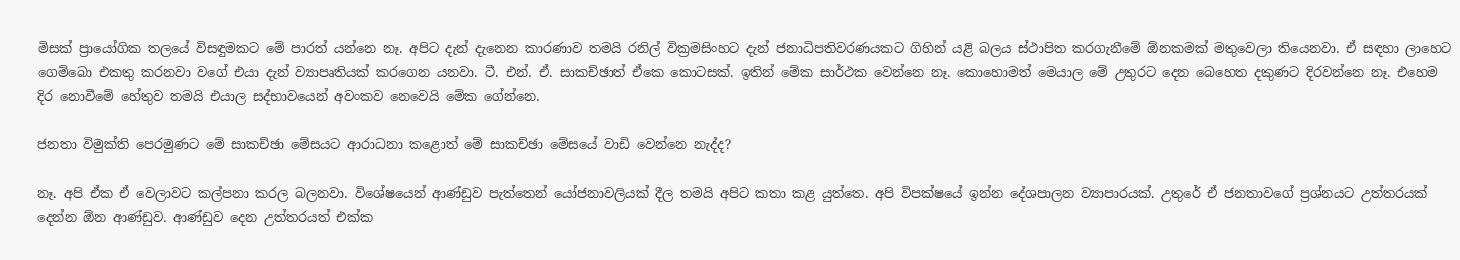මිසක් ප්‍රායෝගික තලයේ විසඳුමකට මේ පාරත් යන්නෙ නෑ. අපිට දැන් දැනෙන කාරණාව තමයි රනිල් වික්‍රමසිංහට දැන් ජනාධිපතිවරණයකට ගිහින් යළි බලය ස්ථාපිත කරගැනීමේ ඕනකමක් මතුවෙලා තියෙනවා. ඒ සඳහා ලාහෙට ගෙම්බො එකතු කරනවා වගේ එයා දැන් ව්‍යාපෘතියක් කරගෙන යනවා. ටී. එන්. ඒ. සාකච්ඡාත් ඒකෙ කොටසක්. ඉතින් මේක සාර්ථක වෙන්නෙ නෑ. කොහොමත් මෙයාල මේ උතුරට දෙන බෙහෙත දකුණට දිරවන්නෙ නෑ. එහෙම දිර නොවීමේ හේතුව තමයි එයාල සද්භාවයෙන් අවංකව නෙවෙයි මේක ගේන්නෙ.

ජනතා විමුක්ති පෙරමුණට මේ සාකච්ඡා මේසයට ආරාධනා කළොත් මේ සාකච්ඡා මේසයේ වාඩි වෙන්නෙ නැද්ද?

නෑ. අපි ඒක ඒ වෙලාවට කල්පනා කරල බලනවා. විශේෂයෙන් ආණ්ඩුව පැත්තෙන් යෝජනාවලියක් දීල තමයි අපිට කතා කළ යුත්තෙ. අපි විපක්ෂයේ ඉන්න දේශපාලන ව්‍යාපාරයක්. උතුරේ ඒ ජනතාවගේ ප්‍රශ්නයට උත්තරයක් දෙන්න ඕන ආණ්ඩුව. ආණ්ඩුව දෙන උත්තරයත් එක්ක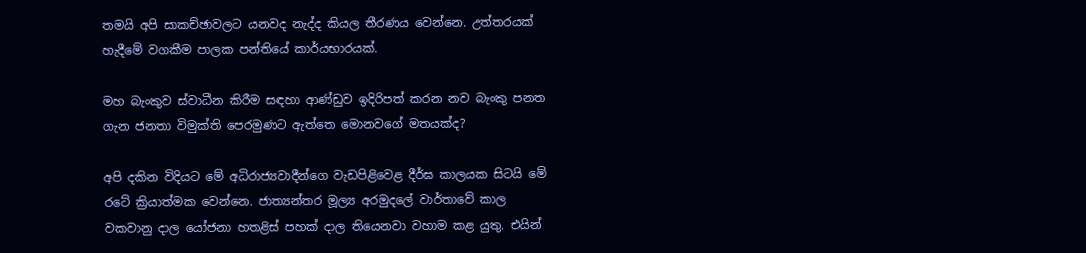තමයි අපි සාකච්ඡාවලට යනවද නැද්ද කියල තීරණය වෙන්නෙ. උත්තරයක් හැදීමේ වගකීම පාලක පන්තියේ කාර්යභාරයක්.

මහ බැංකුව ස්වාධීන කිරීම සඳහා ආණ්ඩුව ඉදිරිපත් කරන නව බැංකු පනත ගැන ජනතා විමුක්ති පෙරමුණට ඇත්තෙ මොනවගේ මතයක්ද?

අපි දකින විදියට මේ අධිරාජ්‍යවාදීන්ගෙ වැඩපිළිවෙළ දීර්ඝ කාලයක සිටයි මේ රටේ ක්‍රියාත්මක වෙන්නෙ. ජාත්‍යන්තර මූල්‍ය අරමුදලේ වාර්තාවේ කාල වකවානු දාල යෝජනා හතළිස් පහක් දාල තියෙනවා වහාම කළ යුතු. එයින්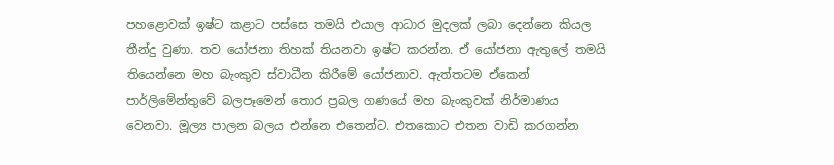පහළොවක් ඉෂ්ට කළාට පස්සෙ තමයි එයාල ආධාර මුදලක් ලබා දෙන්නෙ කියල තීන්දු වුණා. තව යෝජනා තිහක් තියනවා ඉෂ්ට කරන්න. ඒ යෝජනා ඇතුලේ තමයි තියෙන්නෙ මහ බැංකුව ස්වාධීන කිරීමේ යෝජනාව. ඇත්තටම ඒකෙන් පාර්ලිමේන්තුවේ බලපෑමෙන් තොර ප්‍රබල ගණයේ මහ බැංකුවක් නිර්මාණය වෙනවා. මූල්‍ය පාලන බලය එන්නෙ එතෙන්ට. එතකොට එතන වාඩි කරගන්න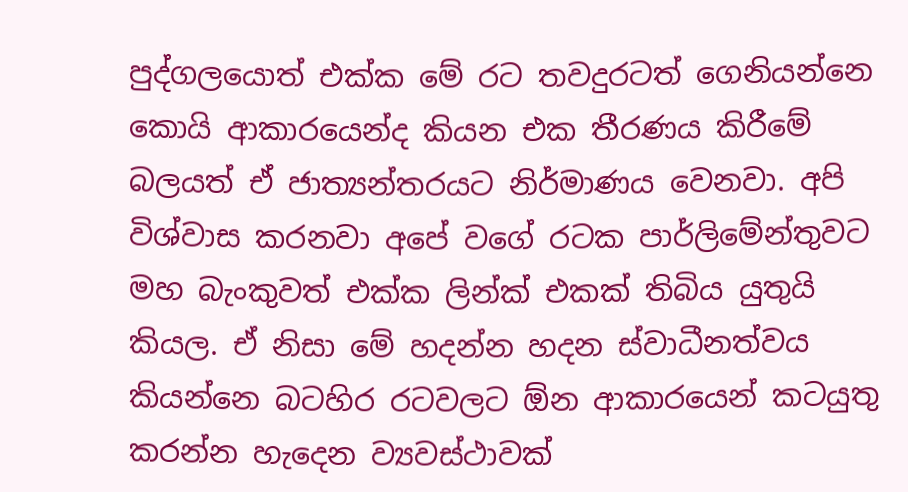පුද්ගලයොත් එක්ක මේ රට තවදුරටත් ගෙනියන්නෙ කොයි ආකාරයෙන්ද කියන එක තීරණය කිරීමේ බලයත් ඒ ජාත්‍යන්තරයට නිර්මාණය වෙනවා. අපි විශ්වාස කරනවා අපේ වගේ රටක පාර්ලිමේන්තුවට මහ බැංකුවත් එක්ක ලින්ක් එකක් තිබිය යුතුයි කියල. ඒ නිසා මේ හදන්න හදන ස්වාධීනත්වය කියන්නෙ බටහිර රටවලට ඕන ආකාරයෙන් කටයුතු කරන්න හැදෙන ව්‍යවස්ථාවක්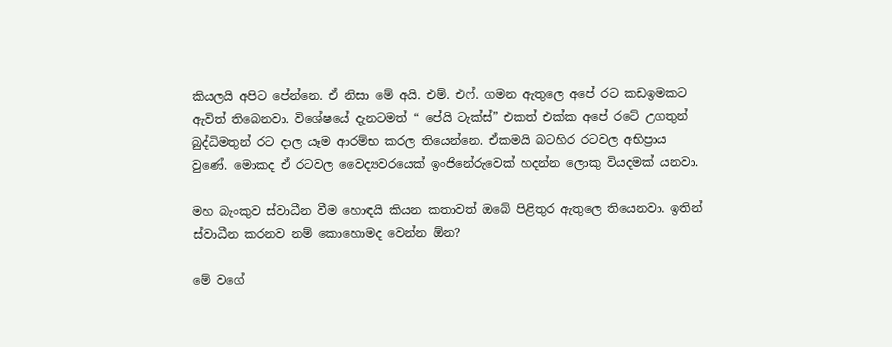කියලයි අපිට පේන්නෙ. ඒ නිසා මේ අයි. එම්. එෆ්. ගමන ඇතුලෙ අපේ රට කඩඉමකට ඇවිත් තිබෙනවා. විශේෂයේ දැනටමත් “ පේයි ටැක්ස්” එකත් එක්ක අපේ රටේ උගතුන් බුද්ධිමතුන් රට දාල යෑම ආරම්භ කරල තියෙන්නෙ. ඒකමයි බටහිර රටවල අභිප්‍රාය වුණේ. මොකද ඒ රටවල වෛද්‍යවරයෙක් ඉංජිනේරුවෙක් හදන්න ලොකු වියදමක් යනවා.

මහ බැංකුව ස්වාධීන වීම හොඳයි කියන කතාවත් ඔබේ පිළිතුර ඇතුලෙ තියෙනවා. ඉතින් ස්වාධීන කරනව නම් කොහොමද වෙන්න ඕන?

මේ වගේ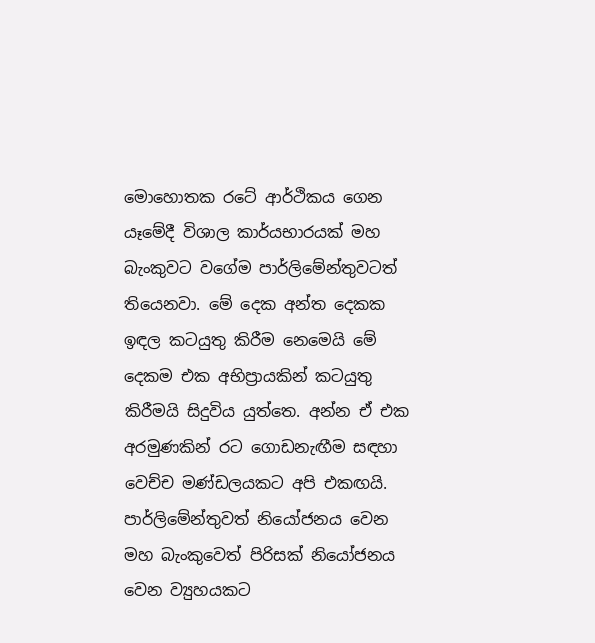මොහොතක රටේ ආර්ථිකය ගෙන යෑමේදී විශාල කාර්යභාරයක් මහ බැංකුවට වගේම පාර්ලිමේන්තුවටත් තියෙනවා. මේ දෙක අන්ත දෙකක ඉඳල කටයුතු කිරීම නෙමෙයි මේ දෙකම එක අභිප්‍රායකින් කටයුතු කිරීමයි සිදුවිය යුත්තෙ. අන්න ඒ එක අරමුණකින් රට ගොඩනැඟීම සඳහා වෙච්ච මණ්ඩලයකට අපි එකඟයි. පාර්ලිමේන්තුවත් නියෝජනය වෙන මහ බැංකුවෙත් පිරිසක් නියෝජනය වෙන ව්‍යුහයකට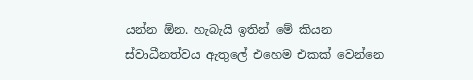යන්න ඕන. හැබැයි ඉතින් මේ කියන ස්වාධීනත්වය ඇතුලේ එහෙම එකක් වෙන්නෙ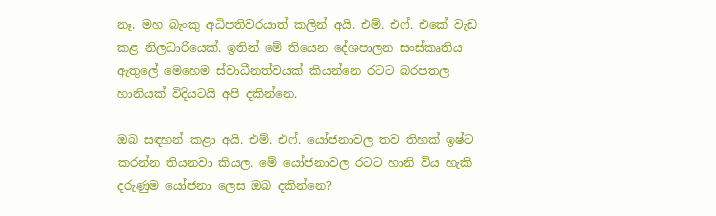නෑ. මහ බැංකු අධිපතිවරයාත් කලින් අයි. එම්. එෆ්. එකේ වැඩ කළ නිලධාරියෙක්. ඉතින් මේ තියෙන දේශපාලන සංස්කෘතිය ඇතුලේ මෙහෙම ස්වාධීනත්වයක් කියන්නෙ රටට බරපතල හානියක් විදියටයි අපි දකින්නෙ.

ඔබ සඳහන් කළා අයි. එම්. එෆ්. යෝජනාවල තව තිහක් ඉෂ්ට කරන්න තියනවා කියල. මේ යෝජනාවල රටට හානි විය හැකි දරුණුම යෝජනා ලෙස ඔබ දකින්නෙ?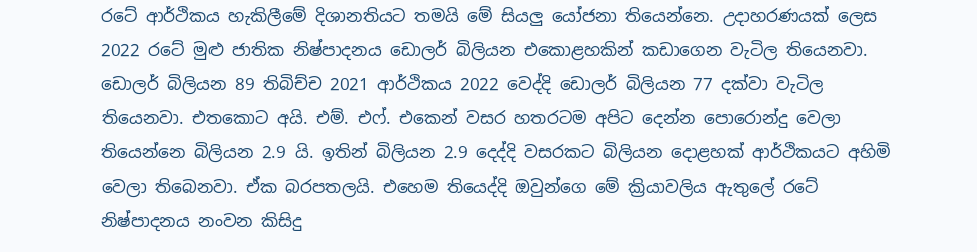රටේ ආර්ථිකය හැකිලීමේ දිශානතියට තමයි මේ සියලු යෝජනා තියෙන්නෙ. උදාහරණයක් ලෙස 2022 රටේ මුළු ජාතික නිෂ්පාදනය ඩොලර් බිලියන එකොළහකින් කඩාගෙන වැටිල තියෙනවා. ඩොලර් බිලියන 89 තිබිච්ච 2021 ආර්ථිකය 2022 වෙද්දි ඩොලර් බිලියන 77 දක්වා වැටිල තියෙනවා. එතකොට අයි. එම්. එෆ්. එකෙන් වසර හතරටම අපිට දෙන්න පොරොන්දු වෙලා තියෙන්නෙ බිලියන 2.9 යි. ඉතින් බිලියන 2.9 දෙද්දි වසරකට බිලියන දොළහක් ආර්ථිකයට අහිමි වෙලා තිබෙනවා. ඒක බරපතලයි. එහෙම තියෙද්දි ඔවුන්ගෙ මේ ක්‍රියාවලිය ඇතුලේ රටේ නිෂ්පාදනය නංවන කිසිදු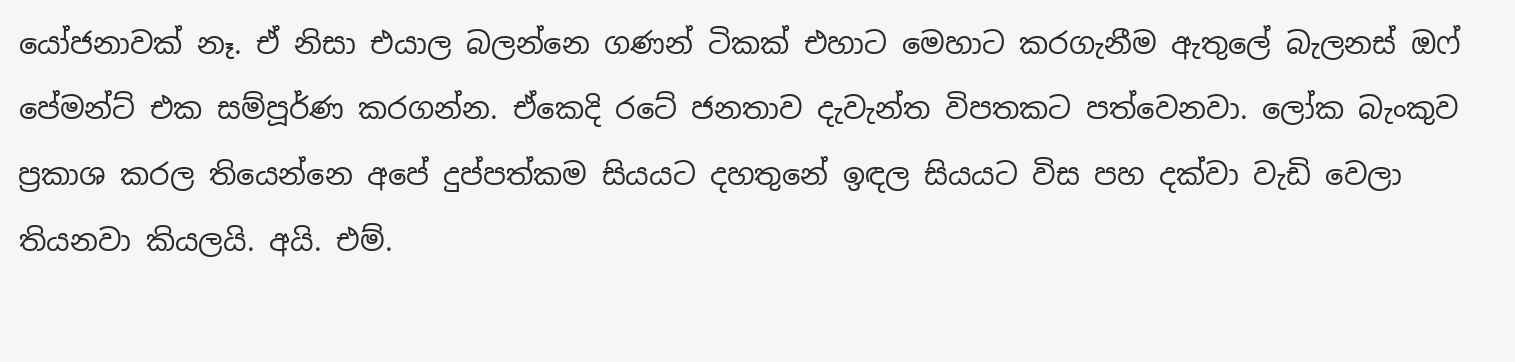යෝජනාවක් නෑ. ඒ නිසා එයාල බලන්නෙ ගණන් ටිකක් එහාට මෙහාට කරගැනීම ඇතුලේ බැලනස් ඔෆ් පේමන්ට් එක සම්පූර්ණ කරගන්න. ඒකෙදි රටේ ජනතාව දැවැන්ත විපතකට පත්වෙනවා. ලෝක බැංකුව ප්‍රකාශ කරල තියෙන්නෙ අපේ දුප්පත්කම සියයට දහතුනේ ඉඳල සියයට විස පහ දක්වා වැඩි වෙලා තියනවා කියලයි. අයි. එම්.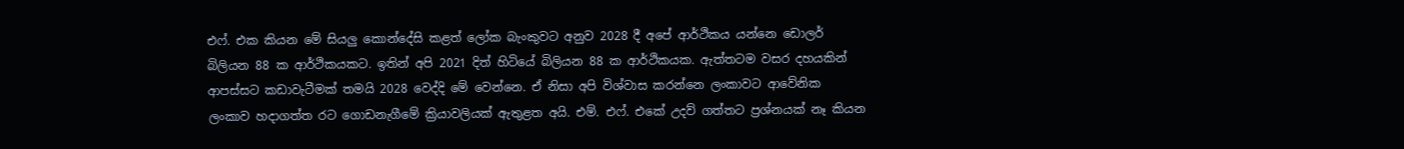එෆ්. එක කියන මේ සියලු කොන්දේසි කළත් ලෝක බැංකුවට අනුව 2028 දී අපේ ආර්ථිකය යන්නෙ ඩොලර් බිලියන 88 ක ආර්ථිකයකට. ඉතින් අපි 2021 දිත් හිටියේ බිලියන 88 ක ආර්ථිකයක. ඇත්තටම වසර දහයකින් ආපස්සට කඩාවැටීමක් තමයි 2028 වෙද්දි මේ වෙන්නෙ. ඒ නිසා අපි විශ්වාස කරන්නෙ ලංකාවට ආවේනික ලංකාව හදාගත්ත රට ගොඩනැගීමේ ක්‍රියාවලියක් ඇතුළත අයි. එම්. එෆ්. එකේ උදව් ගත්තට ප්‍රශ්නයක් නෑ කියන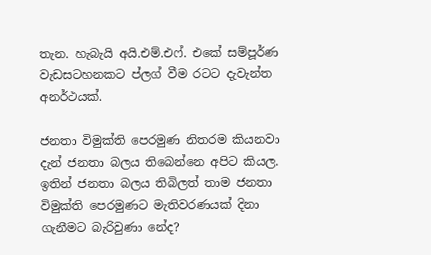තැන. හැබැයි අයි.එම්.එෆ්. එකේ සම්පූර්ණ වැඩසටහනකට ප්ලග් වීම රටට දැවැන්ත අනර්ථයක්.

ජනතා විමුක්ති පෙරමුණ නිතරම කියනවා දැන් ජනතා බලය තිබෙන්නෙ අපිට කියල. ඉතින් ජනතා බලය තිබිලත් තාම ජනතා විමුක්ති පෙරමුණට මැතිවරණයක් දිනා ගැනීමට බැරිවුණා නේද?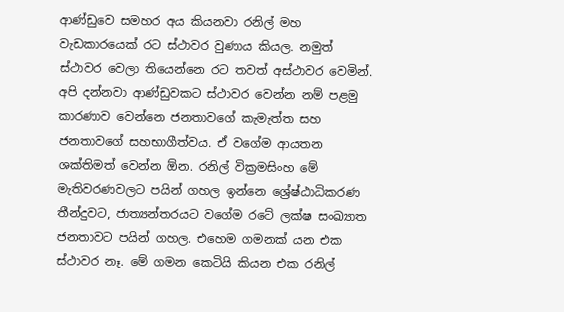ආණ්ඩුවෙ සමහර අය කියනවා රනිල් මහ වැඩකාරයෙක් රට ස්ථාවර වුණාය කියල. නමුත් ස්ථාවර වෙලා තියෙන්නෙ රට තවත් අස්ථාවර වෙමින්. අපි දන්නවා ආණ්ඩුවකට ස්ථාවර වෙන්න නම් පළමු කාරණාව වෙන්නෙ ජනතාවගේ කැමැත්ත සහ ජනතාවගේ සහභාගීත්වය. ඒ වගේම ආයතන ශක්තිමත් වෙන්න ඕන. රනිල් වික්‍රමසිංහ මේ මැතිවරණවලට පයින් ගහල ඉන්නෙ ශ්‍රේෂ්ඨාධිකරණ තීන්දුවට, ජාත්‍යන්තරයට වගේම රටේ ලක්ෂ සංඛ්‍යාත ජනතාවට පයින් ගහල. එහෙම ගමනක් යන එක ස්ථාවර නෑ. මේ ගමන කෙටියි කියන එක රනිල්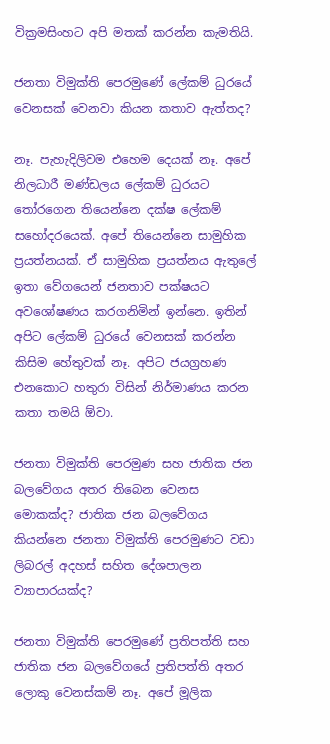වික්‍රමසිංහට අපි මතක් කරන්න කැමතියි.

ජනතා විමුක්ති පෙරමුණේ ලේකම් ධුරයේ වෙනසක් වෙනවා කියන කතාව ඇත්තද?

නෑ. පැහැදිලිවම එහෙම දෙයක් නෑ. අපේ නිලධාරී මණ්ඩලය ලේකම් ධුරයට තෝරගෙන තියෙන්නෙ දක්ෂ ලේකම් සහෝදරයෙක්. අපේ තියෙන්නෙ සාමුහික ප්‍රයත්නයක්. ඒ සාමුහික ප්‍රයත්නය ඇතුලේ ඉතා වේගයෙන් ජනතාව පක්ෂයට අවශෝෂණය කරගනිමින් ඉන්නෙ. ඉතින් අපිට ලේකම් ධුරයේ වෙනසක් කරන්න කිසිම හේතුවක් නෑ. අපිට ජයග්‍රහණ එනකොට හතුරා විසින් නිර්මාණය කරන කතා තමයි ඕවා.

ජනතා විමුක්ති පෙරමුණ සහ ජාතික ජන බලවේගය අතර තිබෙන වෙනස මොකක්ද? ජාතික ජන බලවේගය කියන්නෙ ජනතා විමුක්ති පෙරමුණට වඩා ලිබරල් අදහස් සහිත දේශපාලන ව්‍යාපාරයක්ද?

ජනතා විමුක්ති පෙරමුණේ ප්‍රතිපත්ති සහ ජාතික ජන බලවේගයේ ප්‍රතිපත්ති අතර ලොකු වෙනස්කම් නෑ. අපේ මූලික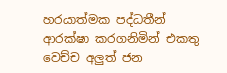හරයාත්මක පද්ධතීන් ආරක්ෂා කරගනිමින් එකතු වෙච්ච අලුත් ජන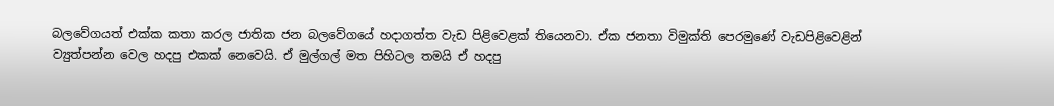බලවේගයත් එක්ක කතා කරල ජාතික ජන බලවේගයේ හදාගත්ත වැඩ පිළිවෙළක් තියෙනවා. ඒක ජනතා විමුක්ති පෙරමුණේ වැඩපිළිවෙළින් ව්‍යුත්පන්න වෙල හදපු එකක් නෙවෙයි. ඒ මුල්ගල් මත පිහිටල තමයි ඒ හදපු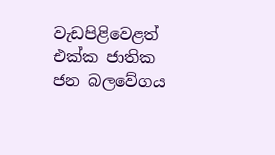වැඩපිළිවෙළත් එක්ක ජාතික ජන බලවේගය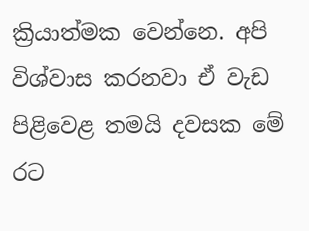ක්‍රියාත්මක වෙන්නෙ. අපි විශ්වාස කරනවා ඒ වැඩ පිළිවෙළ තමයි දවසක මේ රට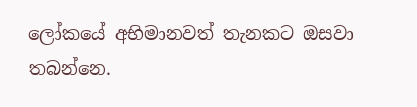ලෝකයේ අභිමානවත් තැනකට ඔසවා තබන්නෙ.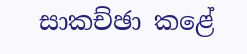සාකච්ඡා කළේ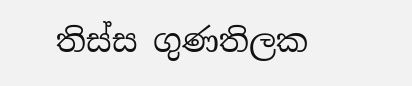තිස්ස ගුණතිලක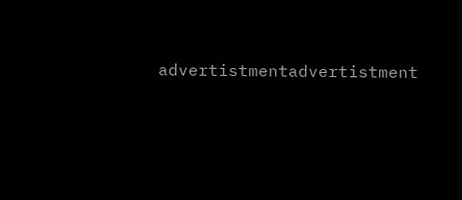advertistmentadvertistment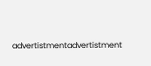advertistmentadvertistment